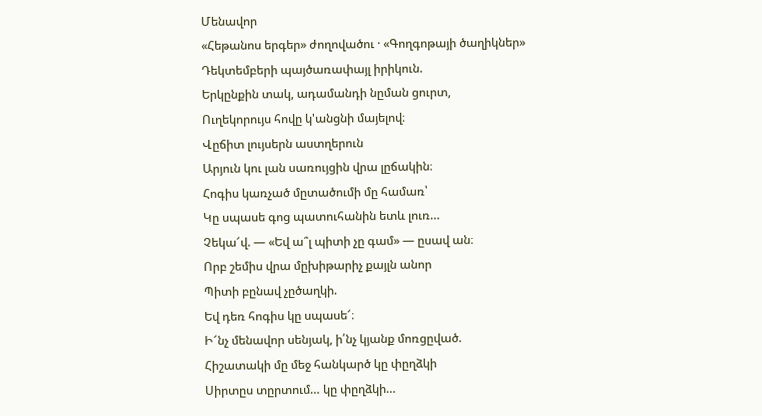Մենավոր
«Հեթանոս երգեր» ժողովածու · «Գողգոթայի ծաղիկներ»
Դեկտեմբերի պայծառափայլ իրիկուն.
Երկընքին տակ, ադամանդի նըման ցուրտ,
Ուղեկորույս հովը կ'անցնի մայելով։
Վըճիտ լույսերն աստղերուն
Արյուն կու լան սառույցին վրա լըճակին։
Հոգիս կառչած մըտածումի մը համառ՝
Կը սպասե գոց պատուհանին ետև լուռ…
Չեկա՜վ. — «Եվ ա՞լ պիտի չը գամ» — ըսավ ան։
Որբ շեմիս վրա մըխիթարիչ քայլն անոր
Պիտի բընավ չըծաղկի.
Եվ դեռ հոգիս կը սպասե՜։
Ի՜նչ մենավոր սենյակ, ի՛նչ կյանք մոռցըված.
Հիշատակի մը մեջ հանկարծ կը փըղձկի
Սիրտըս տըրտում… կը փըղձկի…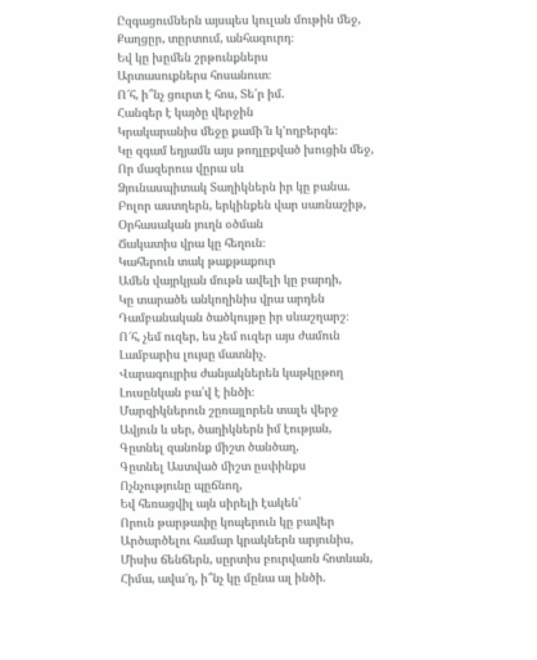Ըզգացումներն այսպես կուլան մութին մեջ,
Քաղցըր, տըրտում, անհագուրդ։
Եվ կը խըմեն շրթունքներս
Արտասուքներս հոսանուտ։
Ո՜հ, ի՞նչ ցուրտ է հոս, Տե՛ր իմ.
Հանգեր է կայծը վերջին
Կրակարանիս մեջը քամի՜ն կ'ողբերգե։
Կը զգամ եղյամն այս թողլըքված խուցին մեջ,
Որ մազերուս վըրա սև
Ձյունասպիտակ Տաղիկներն իր կը բանա.
Բոլոր աստղերն, երկինքեն վար սառնաշիթ,
Օրհասական յուղն օծման
Ճակատիս վրա կը հեղուն։
Կահերուն տակ թաքթաքուր
Ամեն վայրկյան մութն ավելի կը բարդի,
Կը տարածե անկողինիս վրա արդեն
Դամբանական ծածկույթը իր սևաշղարշ։
Ո՜հ, չեմ ուզեր, ես չեմ ուզեր այս ժամուն
Լամբարիս լույսը մատնիչ.
Վարագույրիս ժանյակներեն կաթկըթող
Լուսընկան բա՛վ է ինծի։
Մարզիկներուն շըռայլորեն տալե վերջ
Ավյուն և սեր, ծաղիկներն իմ էության,
Գըտնել զանոնք միշտ ծանծաղ,
Գըտնել Աստված միշտ ըսփինքս
Ոչնչությունը պըճնող,
Եվ հեռացվիլ այն սիրելի էակեն՝
Որուն թարթափը կոպերուն կը բավեր
Արծարծելու համար կրակներն արյունիս,
Միսիս ճենճերն, սըրտիս բուրվառն հոտևան,
Հիմա, ավա՜ղ, ի՞նչ կը մընա ալ ինծի.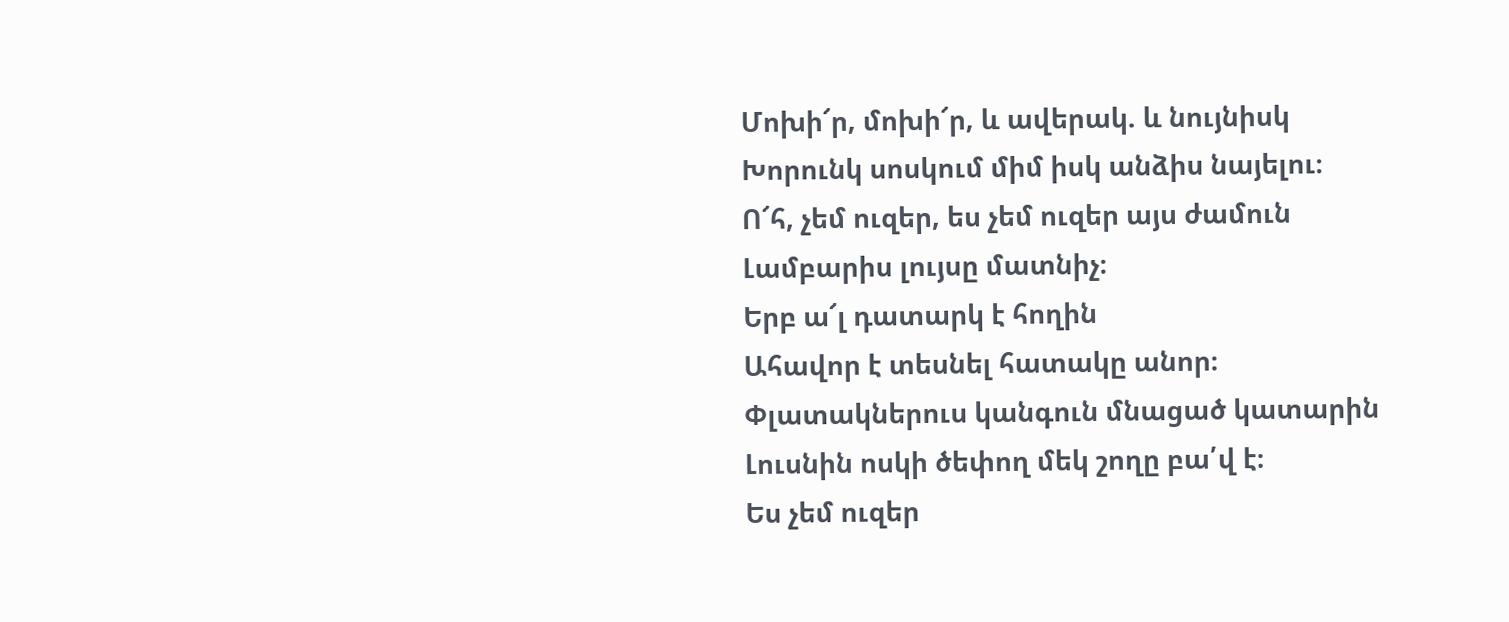Մոխի՜ր, մոխի՜ր, և ավերակ. և նույնիսկ
Խորունկ սոսկում միմ իսկ անձիս նայելու։
Ո՜հ, չեմ ուզեր, ես չեմ ուզեր այս ժամուն
Լամբարիս լույսը մատնիչ։
Երբ ա՜լ դատարկ է հողին
Ահավոր է տեսնել հատակը անոր։
Փլատակներուս կանգուն մնացած կատարին
Լուսնին ոսկի ծեփող մեկ շողը բա՛վ է։
Ես չեմ ուզեր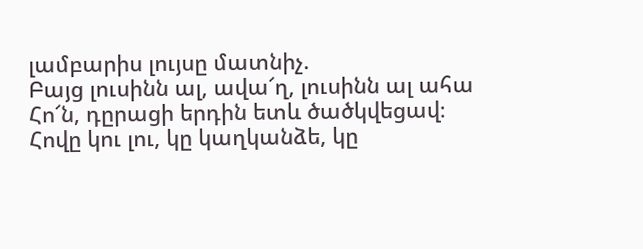լամբարիս լույսը մատնիչ.
Բայց լուսինն ալ, ավա՜ղ, լուսինն ալ ահա
Հո՜ն, դըրացի երդին ետև ծածկվեցավ։
Հովը կու լու, կը կաղկանձե, կը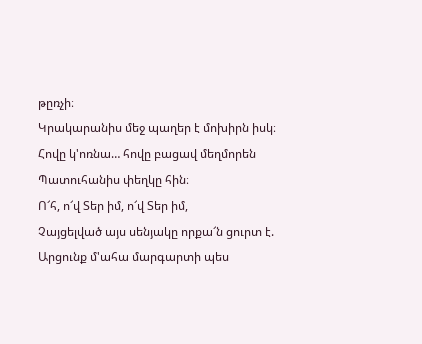թըռչի։
Կրակարանիս մեջ պաղեր է մոխիրն իսկ։
Հովը կ'ոռնա… հովը բացավ մեղմորեն
Պատուհանիս փեղկը հին։
Ո՜հ, ո՜վ Տեր իմ, ո՜վ Տեր իմ,
Չայցելված այս սենյակը որքա՜ն ցուրտ է.
Արցունք մ'ահա մարգարտի պես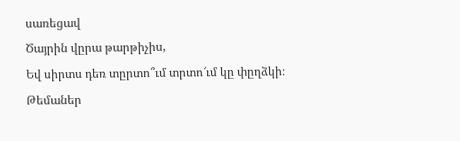սառեցավ
Ծայրին վըրա թարթիչիս,
Եվ սիրտս դեռ տըրտո՞ւմ տրտո՜ւմ կը փըղձկի։
Թեմաներ